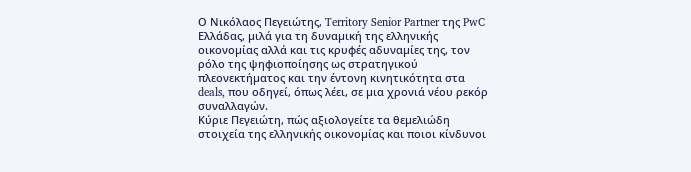Ο Νικόλαος Πεγειώτης, Territory Senior Partner της PwC Ελλάδας, µιλά για τη δυναµική της ελληνικής οικονοµίας αλλά και τις κρυφές αδυναµίες της, τον ρόλο της ψηφιοποίησης ως στρατηγικού πλεονεκτήµατος και την έντονη κινητικότητα στα deals, που οδηγεί, όπως λέει, σε µια χρονιά νέου ρεκόρ συναλλαγών.
Κύριε Πεγειώτη, πώς αξιολογείτε τα θεµελιώδη στοιχεία της ελληνικής οικονοµίας και ποιοι κίνδυνοι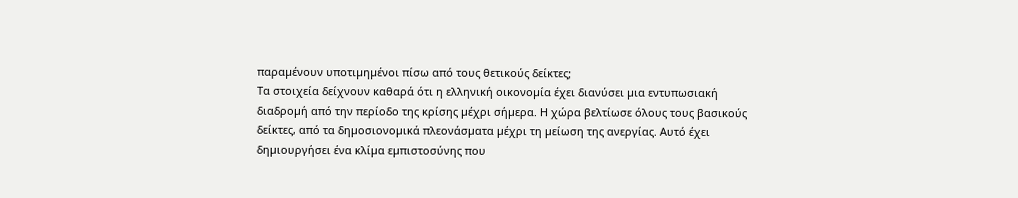παραµένουν υποτιµηµένοι πίσω από τους θετικούς δείκτες;
Τα στοιχεία δείχνουν καθαρά ότι η ελληνική οικονοµία έχει διανύσει µια εντυπωσιακή διαδροµή από την περίοδο της κρίσης µέχρι σήµερα. Η χώρα βελτίωσε όλους τους βασικούς δείκτες, από τα δηµοσιονοµικά πλεονάσµατα µέχρι τη µείωση της ανεργίας. Αυτό έχει δηµιουργήσει ένα κλίµα εµπιστοσύνης που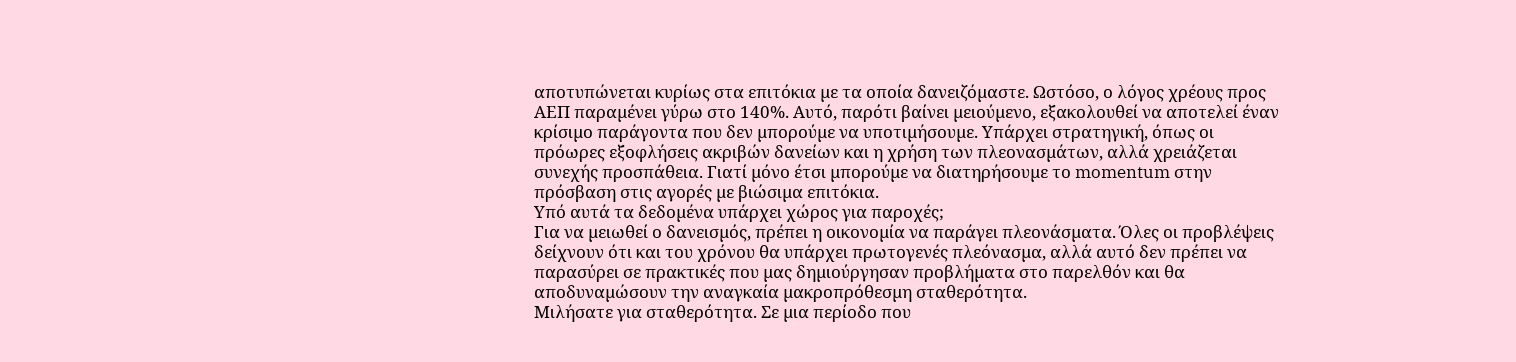αποτυπώνεται κυρίως στα επιτόκια µε τα οποία δανειζόµαστε. Ωστόσο, ο λόγος χρέους προς ΑΕΠ παραµένει γύρω στο 140%. Αυτό, παρότι βαίνει µειούµενο, εξακολουθεί να αποτελεί έναν κρίσιµο παράγοντα που δεν µπορούµε να υποτιµήσουµε. Υπάρχει στρατηγική, όπως οι πρόωρες εξοφλήσεις ακριβών δανείων και η χρήση των πλεονασµάτων, αλλά χρειάζεται συνεχής προσπάθεια. Γιατί µόνο έτσι µπορούµε να διατηρήσουµε το momentum στην πρόσβαση στις αγορές µε βιώσιµα επιτόκια.
Υπό αυτά τα δεδοµένα υπάρχει χώρος για παροχές;
Για να µειωθεί ο δανεισµός, πρέπει η οικονοµία να παράγει πλεονάσµατα. Όλες οι προβλέψεις δείχνουν ότι και του χρόνου θα υπάρχει πρωτογενές πλεόνασµα, αλλά αυτό δεν πρέπει να παρασύρει σε πρακτικές που µας δηµιούργησαν προβλήµατα στο παρελθόν και θα αποδυναµώσουν την αναγκαία µακροπρόθεσµη σταθερότητα.
Μιλήσατε για σταθερότητα. Σε µια περίοδο που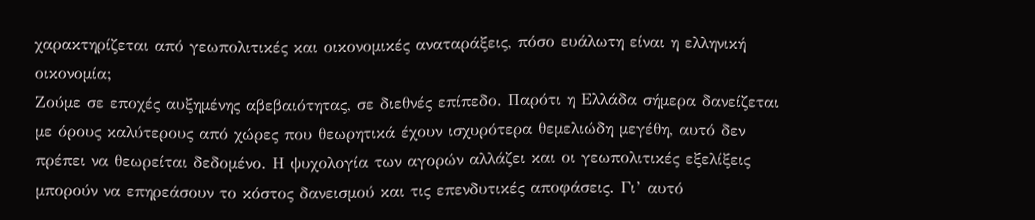χαρακτηρίζεται από γεωπολιτικές και οικονοµικές αναταράξεις, πόσο ευάλωτη είναι η ελληνική οικονοµία;
Ζούµε σε εποχές αυξηµένης αβεβαιότητας, σε διεθνές επίπεδο. Παρότι η Ελλάδα σήµερα δανείζεται µε όρους καλύτερους από χώρες που θεωρητικά έχουν ισχυρότερα θεµελιώδη µεγέθη, αυτό δεν πρέπει να θεωρείται δεδοµένο. Η ψυχολογία των αγορών αλλάζει και οι γεωπολιτικές εξελίξεις µπορούν να επηρεάσουν το κόστος δανεισµού και τις επενδυτικές αποφάσεις. Γι’ αυτό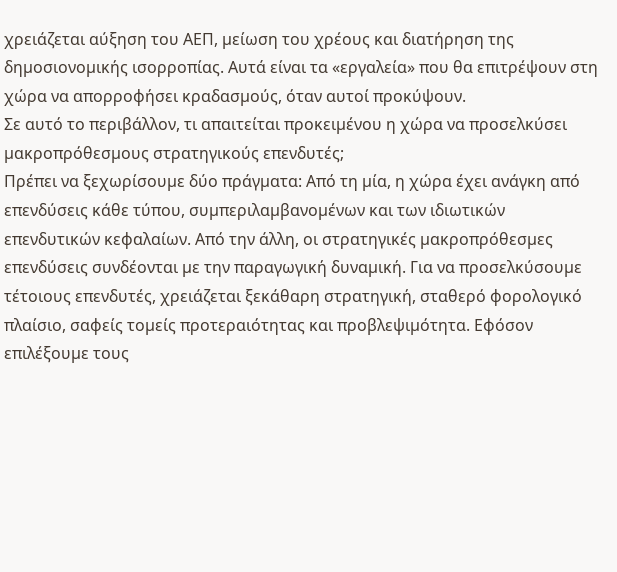χρειάζεται αύξηση του ΑΕΠ, µείωση του χρέους και διατήρηση της δηµοσιονοµικής ισορροπίας. Αυτά είναι τα «εργαλεία» που θα επιτρέψουν στη χώρα να απορροφήσει κραδασµούς, όταν αυτοί προκύψουν.
Σε αυτό το περιβάλλον, τι απαιτείται προκειµένου η χώρα να προσελκύσει µακροπρόθεσµους στρατηγικούς επενδυτές;
Πρέπει να ξεχωρίσουµε δύο πράγµατα: Από τη µία, η χώρα έχει ανάγκη από επενδύσεις κάθε τύπου, συµπεριλαµβανοµένων και των ιδιωτικών επενδυτικών κεφαλαίων. Από την άλλη, οι στρατηγικές µακροπρόθεσµες επενδύσεις συνδέονται µε την παραγωγική δυναµική. Για να προσελκύσουµε τέτοιους επενδυτές, χρειάζεται ξεκάθαρη στρατηγική, σταθερό φορολογικό πλαίσιο, σαφείς τοµείς προτεραιότητας και προβλεψιµότητα. Εφόσον επιλέξουµε τους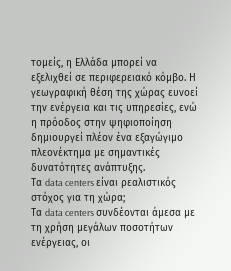τοµείς, η Ελλάδα µπορεί να εξελιχθεί σε περιφερειακό κόµβο. Η γεωγραφική θέση της χώρας ευνοεί την ενέργεια και τις υπηρεσίες, ενώ η πρόοδος στην ψηφιοποίηση δηµιουργεί πλέον ένα εξαγώγιµο πλεονέκτηµα µε σηµαντικές δυνατότητες ανάπτυξης.
Τα data centers είναι ρεαλιστικός στόχος για τη χώρα;
Τα data centers συνδέονται άµεσα µε τη χρήση µεγάλων ποσοτήτων ενέργειας, οι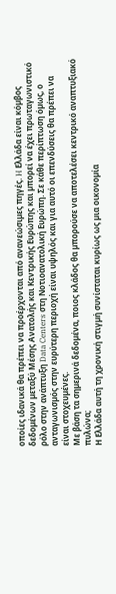οποίες ιδανικά θα πρέπει να προέρχονται από ανανεώσιµες πηγές. H Ελλάδα είναι κόµβος δεδοµένων µεταξύ Μέσης Ανατολής και Κεντρικής Ευρώπης και µπορεί να έχει πρωταγωνιστικό ρόλο στην ανάπτυξη Data Centers στη Νοτιοανατολική Ευρώπη. Σε κάθε περίπτωση όµως, ο ανταγωνισµός στην ευρύτερη περιοχή είναι υψηλός και για αυτό οι επενδύσεις θα πρέπει να είναι στοχευµένες.
Με βάση τα σηµερινά δεδοµένα, ποιος κλάδος θα µπορούσε να αποτελέσει κεντρικό αναπτυξιακό πυλώνα;
Η Ελλάδα αυτή τη χρονική στιγµή συνίσταται κυρίως ως µια οικονοµία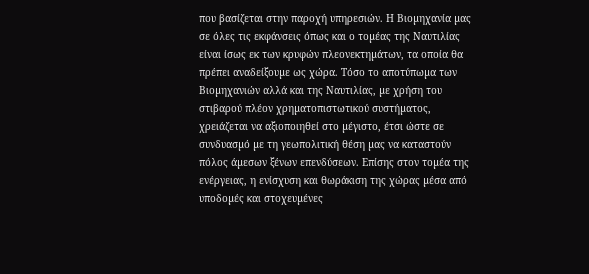που βασίζεται στην παροχή υπηρεσιών. Η Βιοµηχανία µας σε όλες τις εκφάνσεις όπως και ο τοµέας της Ναυτιλίας είναι ίσως εκ των κρυφών πλεονεκτηµάτων, τα οποία θα πρέπει αναδείξουµε ως χώρα. Τόσο το αποτύπωµα των Βιοµηχανιών αλλά και της Ναυτιλίας, µε χρήση του στιβαρού πλέον χρηµατοπιστωτικού συστήµατος, χρειάζεται να αξιοποιηθεί στο µέγιστο, έτσι ώστε σε συνδυασµό µε τη γεωπολιτική θέση µας να καταστούν πόλος άµεσων ξένων επενδύσεων. Επίσης στον τοµέα της ενέργειας, η ενίσχυση και θωράκιση της χώρας µέσα από υποδοµές και στοχευµένες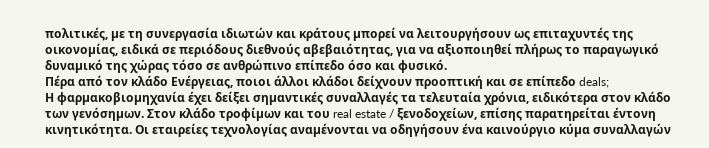πολιτικές, µε τη συνεργασία ιδιωτών και κράτους µπορεί να λειτουργήσουν ως επιταχυντές της οικονοµίας, ειδικά σε περιόδους διεθνούς αβεβαιότητας, για να αξιοποιηθεί πλήρως το παραγωγικό δυναµικό της χώρας τόσο σε ανθρώπινο επίπεδο όσο και φυσικό.
Πέρα από τον κλάδο Ενέργειας, ποιοι άλλοι κλάδοι δείχνουν προοπτική και σε επίπεδο deals;
Η φαρµακοβιοµηχανία έχει δείξει σηµαντικές συναλλαγές τα τελευταία χρόνια, ειδικότερα στον κλάδο των γενόσηµων. Στον κλάδο τροφίµων και του real estate / ξενοδοχείων, επίσης παρατηρείται έντονη κινητικότητα. Οι εταιρείες τεχνολογίας αναµένονται να οδηγήσουν ένα καινούργιο κύµα συναλλαγών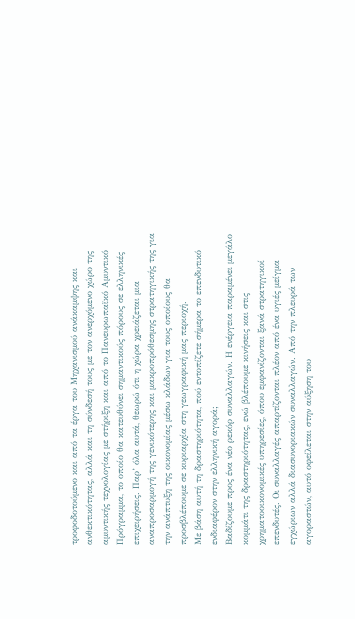τροφοδοτούµενο και από τα έργα του Μηχανισµού ανάκαµψης και ανθεκτικότητας, αλλά και τη σύνδεσή τους µε τον ανερχόµενο χώρο της αµυντικής τεχνολογίας µε στήριξη και από το Πανευρωπαϊκό Αµυντικό Πρόγραµµα, το οποίο θα κατευθύνει σηµαντικούς πόρους σε ελληνικές επιχειρήσεις. Παρ’ όλα αυτά, θεωρώ ότι η χώρα χρειάζεται µια αναπροσαρµογή της γενικότερης και µακροπρόθεσµης στρατηγικής της για την ανάπτυξη της οικονοµίας µέσω κλάδων για τους οποίους θα προσβλέπουµε σε κυριαρχία στη γεωγραφική µας περιοχή.
Με βάση αυτή τη δραστηριότητα, πού εντοπίζετε σήµερα το επενδυτικό ενδιαφέρον στην ελληνική αγορά;
Βαδίζουµε προς ένα νέο ρεκόρ συναλλαγών. Η ενέργεια παραµένει µεγάλο κοµµάτι της δραστηριότητας, ενώ βλέπουµε κινήσεις και στις χρηµατοοικονοµικές υπηρεσίες, όπου εµφανίζονται ξανά στρατηγικοί επενδυτές. Οι συναλλαγές απαρτίζονται πλέον από ένα υγιές µείγµα εγχώριων αλλά διασυνοριακών συναλλαγών. Από την πλευρά των αγοραστών, αυτό οφείλεται στην αύξηση του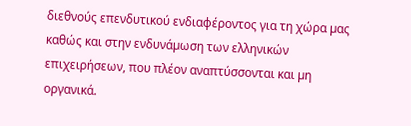διεθνούς επενδυτικού ενδιαφέροντος για τη χώρα µας καθώς και στην ενδυνάµωση των ελληνικών επιχειρήσεων, που πλέον αναπτύσσονται και µη οργανικά.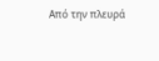Από την πλευρά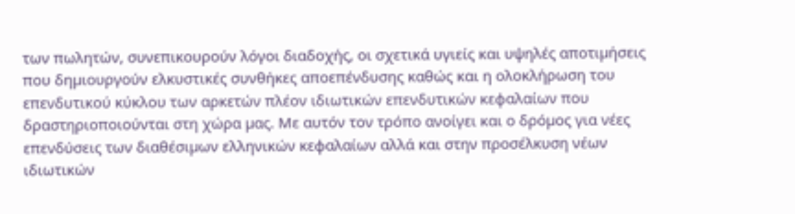των πωλητών, συνεπικουρούν λόγοι διαδοχής, οι σχετικά υγιείς και υψηλές αποτιµήσεις που δηµιουργούν ελκυστικές συνθήκες αποεπένδυσης καθώς και η ολοκλήρωση του επενδυτικού κύκλου των αρκετών πλέον ιδιωτικών επενδυτικών κεφαλαίων που δραστηριοποιούνται στη χώρα µας. Με αυτόν τον τρόπο ανοίγει και ο δρόµος για νέες επενδύσεις των διαθέσιµων ελληνικών κεφαλαίων αλλά και στην προσέλκυση νέων ιδιωτικών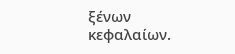ξένων κεφαλαίων.